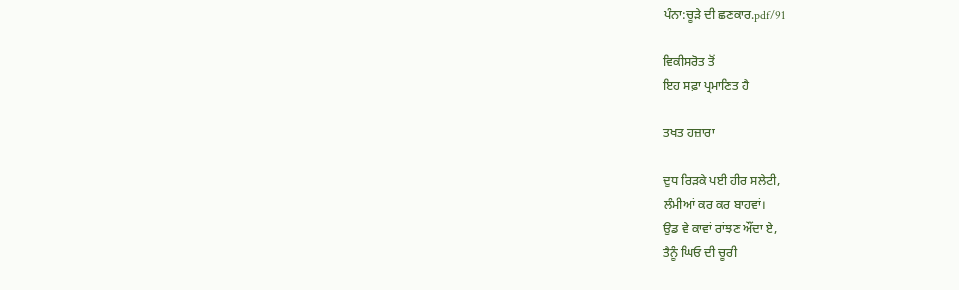ਪੰਨਾ:ਚੂੜੇ ਦੀ ਛਣਕਾਰ.pdf/91

ਵਿਕੀਸਰੋਤ ਤੋਂ
ਇਹ ਸਫ਼ਾ ਪ੍ਰਮਾਣਿਤ ਹੈ

ਤਖਤ ਹਜ਼ਾਰਾ

ਦੁਧ ਰਿੜਕੇ ਪਈ ਹੀਰ ਸਲੇਟੀ,
ਲੰਮੀਆਂ ਕਰ ਕਰ ਬਾਹਵਾਂ।
ਉਡ ਵੇ ਕਾਵਾਂ ਰਾਂਝਣ ਔਂਦਾ ਏ,
ਤੈਨੂੰ ਘਿਓ ਦੀ ਚੂਰੀ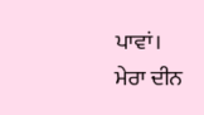ਪਾਵਾਂ।
ਮੇਰਾ ਦੀਨ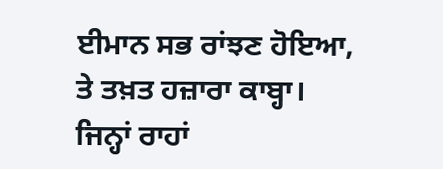ਈਮਾਨ ਸਭ ਰਾਂਝਣ ਹੋਇਆ,
ਤੇ ਤਖ਼ਤ ਹਜ਼ਾਰਾ ਕਾਬ੍ਹਾ।
ਜਿਨ੍ਹਾਂ ਰਾਹਾਂ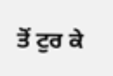ਤੋਂ ਟੁਰ ਕੇ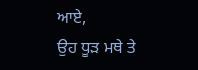ਆਏ,
ਉਹ ਧੂੜ ਮਥੇ ਤੇ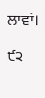ਲਾਵਾਂ।

੯੨